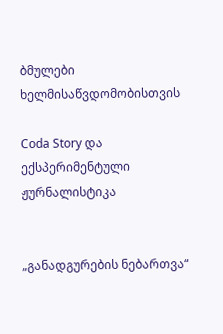ბმულები ხელმისაწვდომობისთვის

Coda Story და ექსპერიმენტული ჟურნალისტიკა


„განადგურების ნებართვა“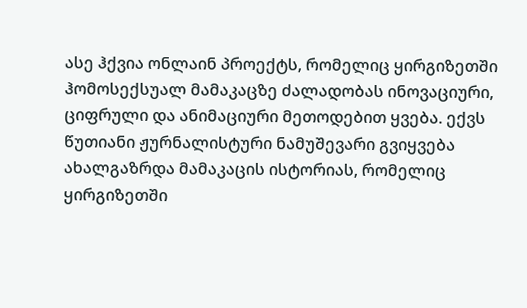ასე ჰქვია ონლაინ პროექტს, რომელიც ყირგიზეთში ჰომოსექსუალ მამაკაცზე ძალადობას ინოვაციური, ციფრული და ანიმაციური მეთოდებით ყვება. ექვს წუთიანი ჟურნალისტური ნამუშევარი გვიყვება ახალგაზრდა მამაკაცის ისტორიას, რომელიც ყირგიზეთში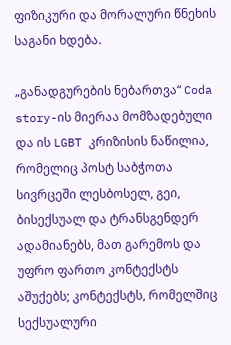ფიზიკური და მორალური წნეხის საგანი ხდება.

„განადგურების ნებართვა“ Coda story-ის მიერაა მომზადებული და ის LGBT კრიზისის ნაწილია, რომელიც პოსტ საბჭოთა სივრცეში ლესბოსელ, გეი, ბისექსუალ და ტრანსგენდერ ადამიანებს, მათ გარემოს და უფრო ფართო კონტექსტს აშუქებს; კონტექსტს, რომელშიც სექსუალური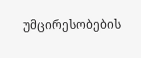უმცირესობების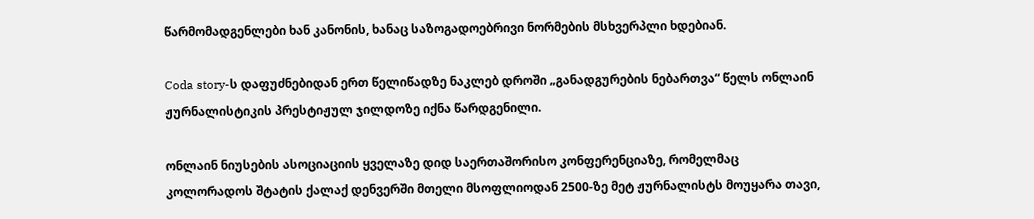წარმომადგენლები ხან კანონის, ხანაც საზოგადოებრივი ნორმების მსხვერპლი ხდებიან.

Coda story-ს დაფუძნებიდან ერთ წელიწადზე ნაკლებ დროში „განადგურების ნებართვა“ წელს ონლაინ ჟურნალისტიკის პრესტიჟულ ჯილდოზე იქნა წარდგენილი.

ონლაინ ნიუსების ასოციაციის ყველაზე დიდ საერთაშორისო კონფერენციაზე, რომელმაც კოლორადოს შტატის ქალაქ დენვერში მთელი მსოფლიოდან 2500-ზე მეტ ჟურნალისტს მოუყარა თავი,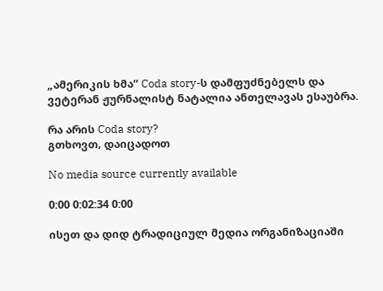„ამერიკის ხმა“ Coda story-ს დამფუძნებელს და ვეტერან ჟურნალისტ ნატალია ანთელავას ესაუბრა.

რა არის Coda story?
გთხოვთ, დაიცადოთ

No media source currently available

0:00 0:02:34 0:00

ისეთ და დიდ ტრადიციულ მედია ორგანიზაციაში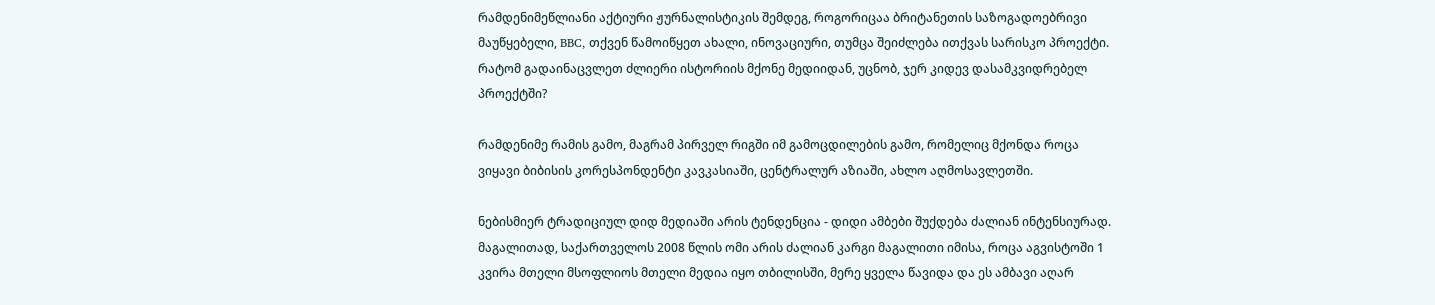რამდენიმეწლიანი აქტიური ჟურნალისტიკის შემდეგ, როგორიცაა ბრიტანეთის საზოგადოებრივი მაუწყებელი, BBC, თქვენ წამოიწყეთ ახალი, ინოვაციური, თუმცა შეიძლება ითქვას სარისკო პროექტი. რატომ გადაინაცვლეთ ძლიერი ისტორიის მქონე მედიიდან, უცნობ, ჯერ კიდევ დასამკვიდრებელ პროექტში?

რამდენიმე რამის გამო, მაგრამ პირველ რიგში იმ გამოცდილების გამო, რომელიც მქონდა როცა ვიყავი ბიბისის კორესპონდენტი კავკასიაში, ცენტრალურ აზიაში, ახლო აღმოსავლეთში.

ნებისმიერ ტრადიციულ დიდ მედიაში არის ტენდენცია - დიდი ამბები შუქდება ძალიან ინტენსიურად. მაგალითად, საქართველოს 2008 წლის ომი არის ძალიან კარგი მაგალითი იმისა, როცა აგვისტოში 1 კვირა მთელი მსოფლიოს მთელი მედია იყო თბილისში, მერე ყველა წავიდა და ეს ამბავი აღარ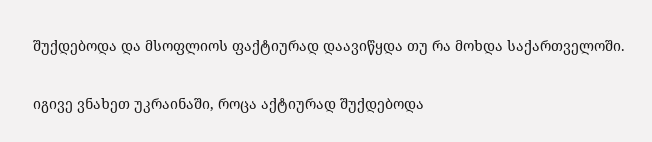შუქდებოდა და მსოფლიოს ფაქტიურად დაავიწყდა თუ რა მოხდა საქართველოში.

იგივე ვნახეთ უკრაინაში, როცა აქტიურად შუქდებოდა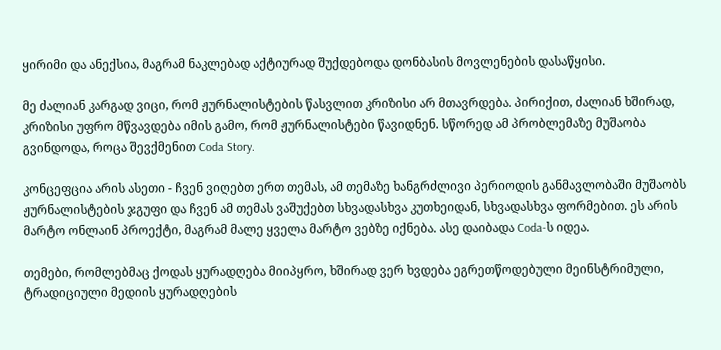ყირიმი და ანექსია, მაგრამ ნაკლებად აქტიურად შუქდებოდა დონბასის მოვლენების დასაწყისი.

მე ძალიან კარგად ვიცი, რომ ჟურნალისტების წასვლით კრიზისი არ მთავრდება. პირიქით, ძალიან ხშირად, კრიზისი უფრო მწვავდება იმის გამო, რომ ჟურნალისტები წავიდნენ. სწორედ ამ პრობლემაზე მუშაობა გვინდოდა, როცა შევქმენით Coda Story.

კონცეფცია არის ასეთი - ჩვენ ვიღებთ ერთ თემას, ამ თემაზე ხანგრძლივი პერიოდის განმავლობაში მუშაობს ჟურნალისტების ჯგუფი და ჩვენ ამ თემას ვაშუქებთ სხვადასხვა კუთხეიდან, სხვადასხვა ფორმებით. ეს არის მარტო ონლაინ პროექტი, მაგრამ მალე ყველა მარტო ვებზე იქნება. ასე დაიბადა Coda-ს იდეა.

თემები, რომლებმაც ქოდას ყურადღება მიიპყრო, ხშირად ვერ ხვდება ეგრეთწოდებული მეინსტრიმული, ტრადიციული მედიის ყურადღების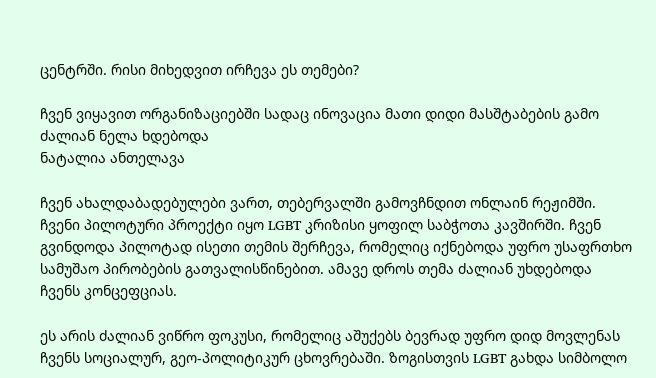ცენტრში. რისი მიხედვით ირჩევა ეს თემები?

ჩვენ ვიყავით ორგანიზაციებში სადაც ინოვაცია მათი დიდი მასშტაბების გამო ძალიან ნელა ხდებოდა
ნატალია ანთელავა

ჩვენ ახალდაბადებულები ვართ, თებერვალში გამოვჩნდით ონლაინ რეჟიმში. ჩვენი პილოტური პროექტი იყო LGBT კრიზისი ყოფილ საბჭოთა კავშირში. ჩვენ გვინდოდა პილოტად ისეთი თემის შერჩევა, რომელიც იქნებოდა უფრო უსაფრთხო სამუშაო პირობების გათვალისწინებით. ამავე დროს თემა ძალიან უხდებოდა ჩვენს კონცეფციას.

ეს არის ძალიან ვიწრო ფოკუსი, რომელიც აშუქებს ბევრად უფრო დიდ მოვლენას ჩვენს სოციალურ, გეო-პოლიტიკურ ცხოვრებაში. ზოგისთვის LGBT გახდა სიმბოლო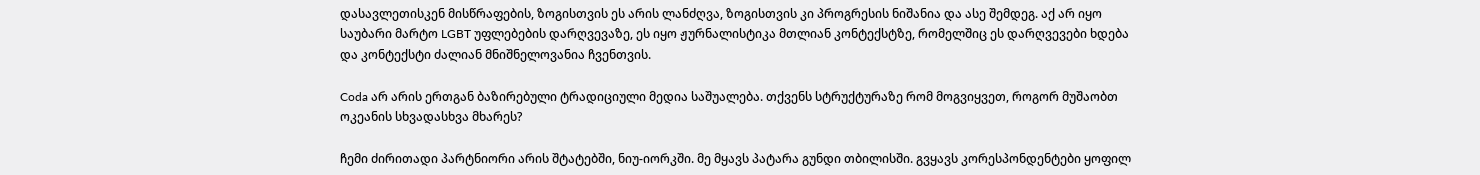დასავლეთისკენ მისწრაფების, ზოგისთვის ეს არის ლანძღვა, ზოგისთვის კი პროგრესის ნიშანია და ასე შემდეგ. აქ არ იყო საუბარი მარტო LGBT უფლებების დარღვევაზე, ეს იყო ჟურნალისტიკა მთლიან კონტექსტზე, რომელშიც ეს დარღვევები ხდება და კონტექსტი ძალიან მნიშნელოვანია ჩვენთვის.

Coda არ არის ერთგან ბაზირებული ტრადიციული მედია საშუალება. თქვენს სტრუქტურაზე რომ მოგვიყვეთ, როგორ მუშაობთ ოკეანის სხვადასხვა მხარეს?

ჩემი ძირითადი პარტნიორი არის შტატებში, ნიუ-იორკში. მე მყავს პატარა გუნდი თბილისში. გვყავს კორესპონდენტები ყოფილ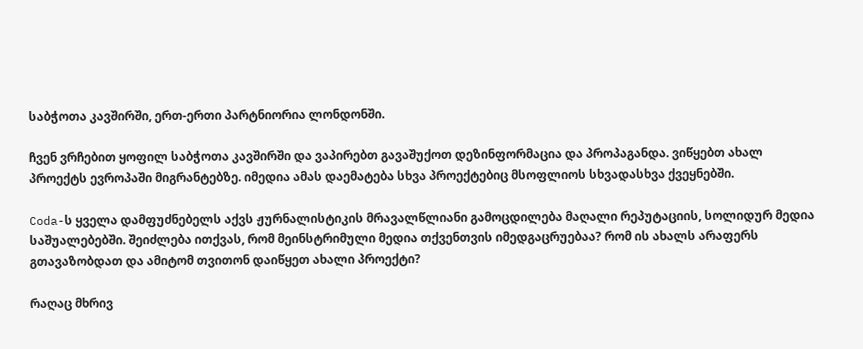საბჭოთა კავშირში, ერთ-ერთი პარტნიორია ლონდონში.

ჩვენ ვრჩებით ყოფილ საბჭოთა კავშირში და ვაპირებთ გავაშუქოთ დეზინფორმაცია და პროპაგანდა. ვიწყებთ ახალ პროექტს ევროპაში მიგრანტებზე. იმედია ამას დაემატება სხვა პროექტებიც მსოფლიოს სხვადასხვა ქვეყნებში.

Coda-ს ყველა დამფუძნებელს აქვს ჟურნალისტიკის მრავალწლიანი გამოცდილება მაღალი რეპუტაციის, სოლიდურ მედია საშუალებებში. შეიძლება ითქვას, რომ მეინსტრიმული მედია თქვენთვის იმედგაცრუებაა? რომ ის ახალს არაფერს გთავაზობდათ და ამიტომ თვითონ დაიწყეთ ახალი პროექტი?

რაღაც მხრივ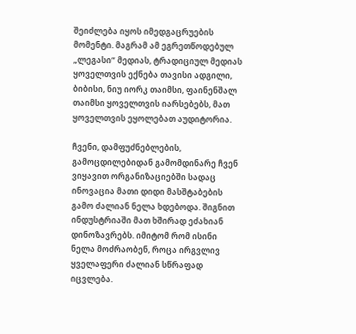შეიძლება იყოს იმედგაცრუების მომენტი. მაგრამ ამ ეგრეთწოდებულ „ლეგასი“ მედიას, ტრადიციულ მედიას ყოველთვის ექნება თავისი ადგილი, ბიბისი, ნიუ იორკ თაიმსი, ფაინენშალ თაიმსი ყოველთვის იარსებებს, მათ ყოველთვის ეყოლებათ აუდიტორია.

ჩვენი, დამფუძნებლების, გამოცდილებიდან გამომდინარე ჩვენ ვიყავით ორგანიზაციებში სადაც ინოვაცია მათი დიდი მასშტაბების გამო ძალიან ნელა ხდებოდა. შიგნით ინდუსტრიაში მათ ხშირად ეძახიან დინოზავრებს. იმიტომ რომ ისინი ნელა მოძრაობენ, როცა ირგვლივ ყველაფერი ძალიან სწრაფად იცვლება.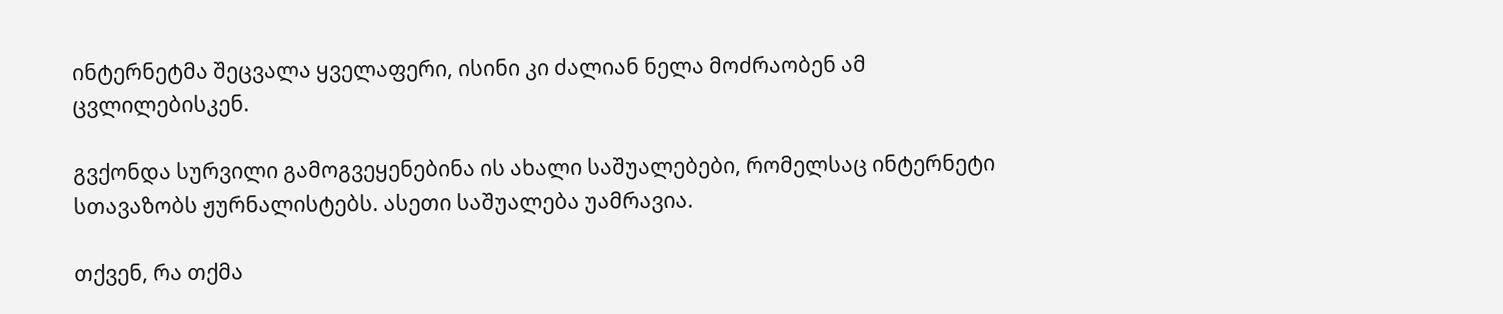ინტერნეტმა შეცვალა ყველაფერი, ისინი კი ძალიან ნელა მოძრაობენ ამ ცვლილებისკენ.

გვქონდა სურვილი გამოგვეყენებინა ის ახალი საშუალებები, რომელსაც ინტერნეტი სთავაზობს ჟურნალისტებს. ასეთი საშუალება უამრავია.

თქვენ, რა თქმა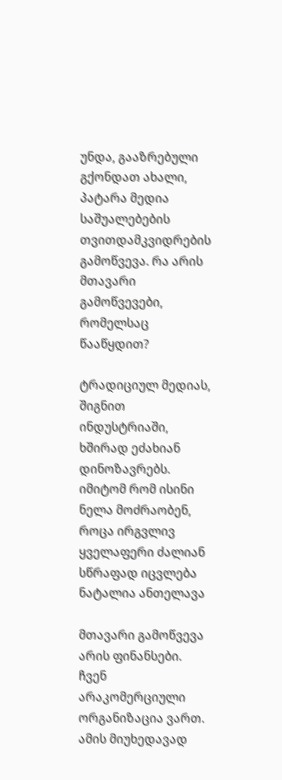უნდა, გააზრებული გქონდათ ახალი, პატარა მედია საშუალებების თვითდამკვიდრების გამოწვევა. რა არის მთავარი გამოწვევები, რომელსაც წააწყდით?

ტრადიციულ მედიას, შიგნით ინდუსტრიაში, ხშირად ეძახიან დინოზავრებს. იმიტომ რომ ისინი ნელა მოძრაობენ, როცა ირგვლივ ყველაფერი ძალიან სწრაფად იცვლება
ნატალია ანთელავა

მთავარი გამოწვევა არის ფინანსები. ჩვენ არაკომერციული ორგანიზაცია ვართ. ამის მიუხედავად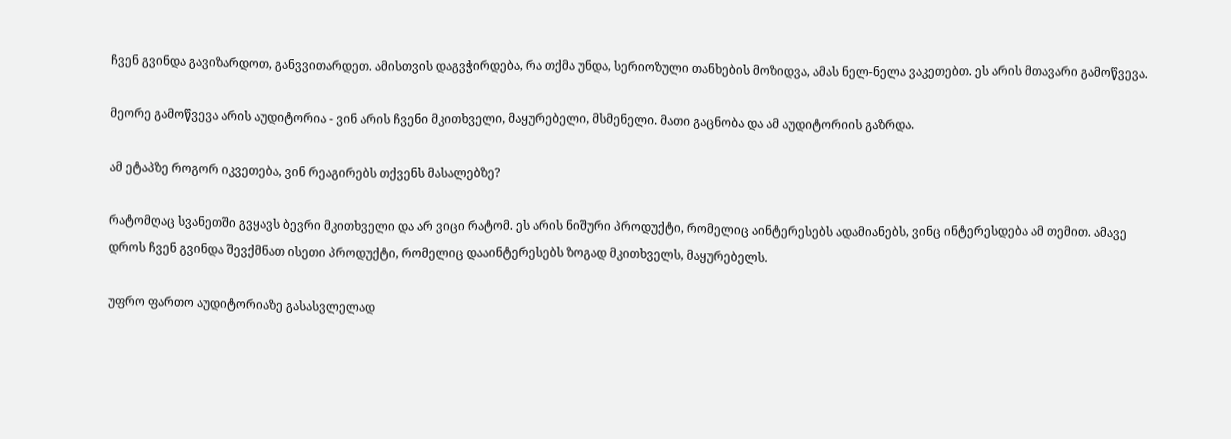ჩვენ გვინდა გავიზარდოთ, განვვითარდეთ. ამისთვის დაგვჭირდება, რა თქმა უნდა, სერიოზული თანხების მოზიდვა, ამას ნელ-ნელა ვაკეთებთ. ეს არის მთავარი გამოწვევა.

მეორე გამოწვევა არის აუდიტორია - ვინ არის ჩვენი მკითხველი, მაყურებელი, მსმენელი. მათი გაცნობა და ამ აუდიტორიის გაზრდა.

ამ ეტაპზე როგორ იკვეთება, ვინ რეაგირებს თქვენს მასალებზე?

რატომღაც სვანეთში გვყავს ბევრი მკითხველი და არ ვიცი რატომ. ეს არის ნიშური პროდუქტი, რომელიც აინტერესებს ადამიანებს, ვინც ინტერესდება ამ თემით. ამავე დროს ჩვენ გვინდა შევქმნათ ისეთი პროდუქტი, რომელიც დააინტერესებს ზოგად მკითხველს, მაყურებელს.

უფრო ფართო აუდიტორიაზე გასასვლელად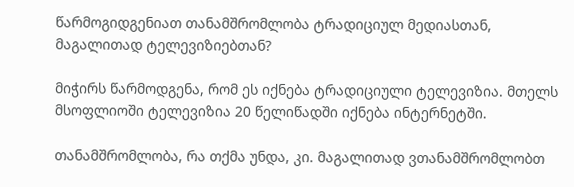წარმოგიდგენიათ თანამშრომლობა ტრადიციულ მედიასთან, მაგალითად ტელევიზიებთან?

მიჭირს წარმოდგენა, რომ ეს იქნება ტრადიციული ტელევიზია. მთელს მსოფლიოში ტელევიზია 20 წელიწადში იქნება ინტერნეტში.

თანამშრომლობა, რა თქმა უნდა, კი. მაგალითად ვთანამშრომლობთ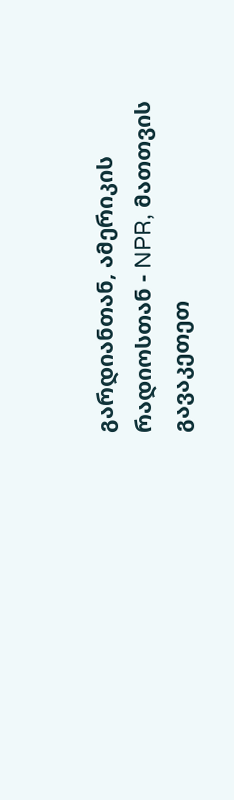გარდიანთან, ამერიკის რადიოსთან - NPR, მათთვის გავაკეთეთ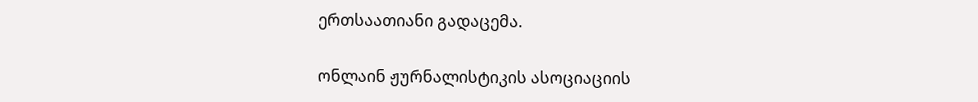ერთსაათიანი გადაცემა.

ონლაინ ჟურნალისტიკის ასოციაციის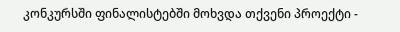კონკურსში ფინალისტებში მოხვდა თქვენი პროექტი -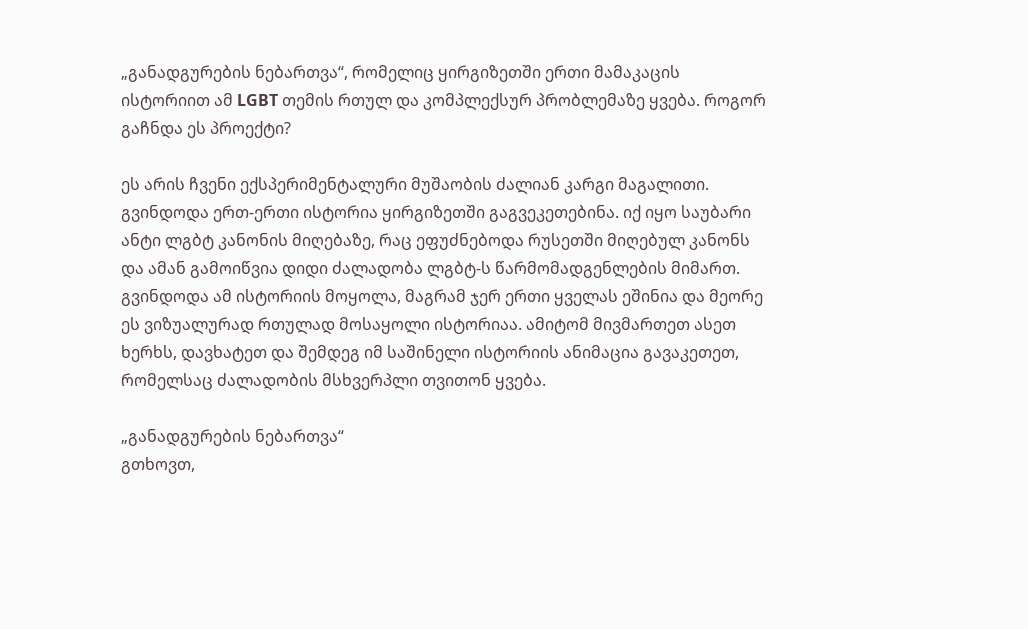„განადგურების ნებართვა“, რომელიც ყირგიზეთში ერთი მამაკაცის ისტორიით ამ LGBT თემის რთულ და კომპლექსურ პრობლემაზე ყვება. როგორ გაჩნდა ეს პროექტი?

ეს არის ჩვენი ექსპერიმენტალური მუშაობის ძალიან კარგი მაგალითი. გვინდოდა ერთ-ერთი ისტორია ყირგიზეთში გაგვეკეთებინა. იქ იყო საუბარი ანტი ლგბტ კანონის მიღებაზე, რაც ეფუძნებოდა რუსეთში მიღებულ კანონს და ამან გამოიწვია დიდი ძალადობა ლგბტ-ს წარმომადგენლების მიმართ. გვინდოდა ამ ისტორიის მოყოლა, მაგრამ ჯერ ერთი ყველას ეშინია და მეორე ეს ვიზუალურად რთულად მოსაყოლი ისტორიაა. ამიტომ მივმართეთ ასეთ ხერხს, დავხატეთ და შემდეგ იმ საშინელი ისტორიის ანიმაცია გავაკეთეთ, რომელსაც ძალადობის მსხვერპლი თვითონ ყვება.

„განადგურების ნებართვა“
გთხოვთ,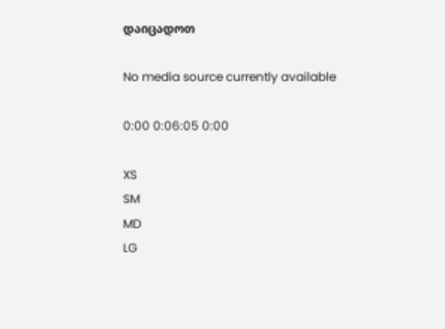დაიცადოთ

No media source currently available

0:00 0:06:05 0:00

XS
SM
MD
LG